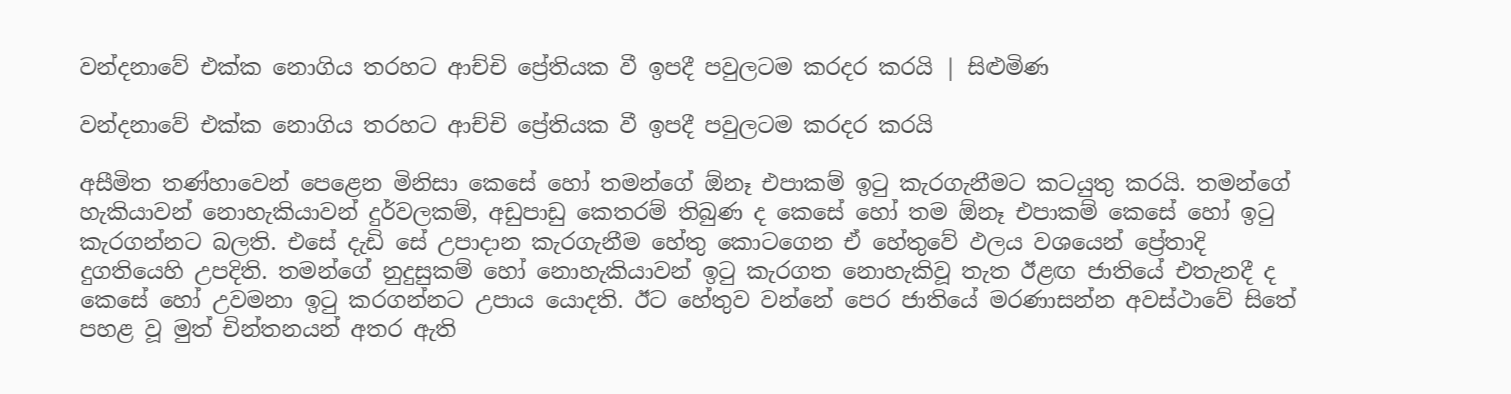වන්දනාවේ එක්ක නොගිය තරහට ආච්චි ප්‍රේතියක වී ඉපදී පවුලටම කරදර කරයි | සිළුමිණ

වන්දනාවේ එක්ක නොගිය තරහට ආච්චි ප්‍රේතියක වී ඉපදී පවුලටම කරදර කරයි

අසීමිත තණ්හාවෙන් පෙළෙන මිනිසා කෙසේ හෝ තමන්ගේ ඕනෑ එපාකම් ඉටු කැරගැනීමට කටයුතු කරයි. තමන්ගේ හැකියාවන් නොහැකියාවන් දුර්වලකම්, අඩුපාඩු කෙතරම් තිබුණ ද කෙසේ හෝ තම ඕනෑ එපාකම් කෙසේ හෝ ඉටු කැරගන්නට බලති. එසේ දැඩි සේ උපාදාන කැරගැනීම හේතු කොටගෙන ඒ හේතුවේ ඵලය වශයෙන් ප්‍රේතාදි දුගතියෙහි උපදිති. තමන්ගේ නුදුසුකම් හෝ නොහැකියාවන් ඉටු කැරගත නොහැකිවූ තැත ඊළඟ ජාතියේ එතැනදී ද කෙසේ හෝ උවමනා ඉටු කරගන්නට උපාය යොදති. ඊට හේතුව වන්නේ පෙර ජාතියේ මරණාසන්න අවස්ථාවේ සිතේ පහළ වූ මුත් චින්තනයන් අතර ඇති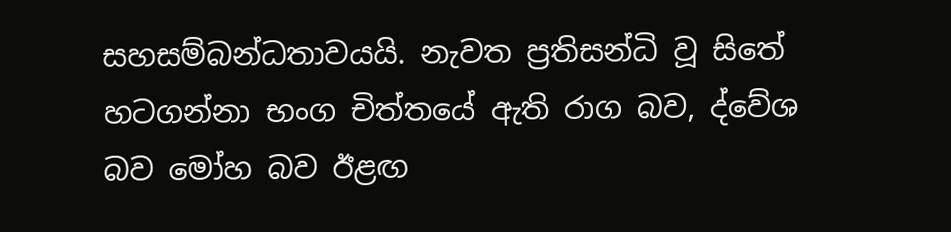සහසම්බන්ධතාවයයි. නැවත ප්‍රතිසන්ධි වූ සිතේ හටගන්නා භංග චිත්‍තයේ ඇති රාග බව, ද්වේශ බව මෝහ බව ඊළඟ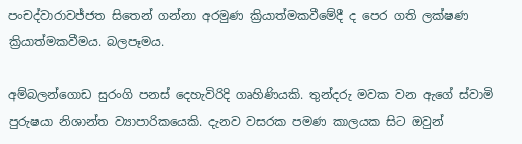පංචද්වාරාවජ්ජත සිතෙන් ගන්නා අරමුණ ක්‍රියාත්මකවීමේදී ද පෙර ගති ලක්ෂණ ක්‍රියාත්මකවීමය. බලපෑමය.

අම්බලන්ගොඩ සුරංගි පනස් දෙහැවිරිදි ගෘහිණියකි. තුන්දරු මවක වන ඇගේ ස්වාමි පුරුෂයා නිශාන්ත ව්‍යාපාරිකයෙකි. දැනව වසරක පමණ කාලයක සිට ඔවුන්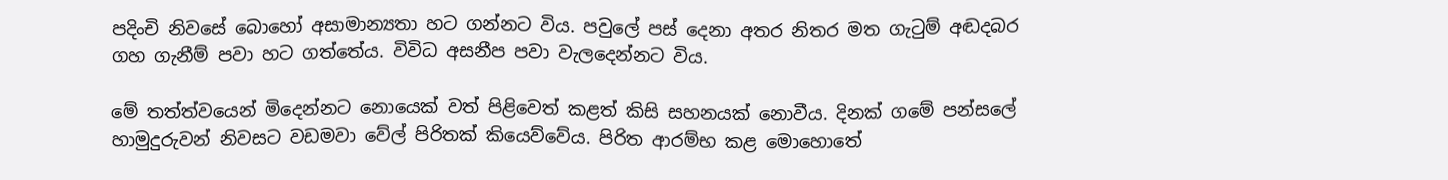පදිංචි නිවසේ බොහෝ අසාමාන්‍යතා හට ගන්නට විය. පවුලේ පස් දෙනා අතර නිතර මත ගැටුම් අඬදබර ගහ ගැනීම් පවා හට ගත්තේය. විවිධ අසනීප පවා වැලදෙන්නට විය.

මේ තත්ත්වයෙන් මිදෙන්නට නොයෙක් වත් පිළිවෙත් කළත් කිසි සහනයක් නොවීය. දිනක් ගමේ පන්සලේ හාමුදුරුවන් නිවසට වඩමවා වේල් පිරිතක් කියෙව්වේය. පිරිත ආරම්භ කළ මොහොතේ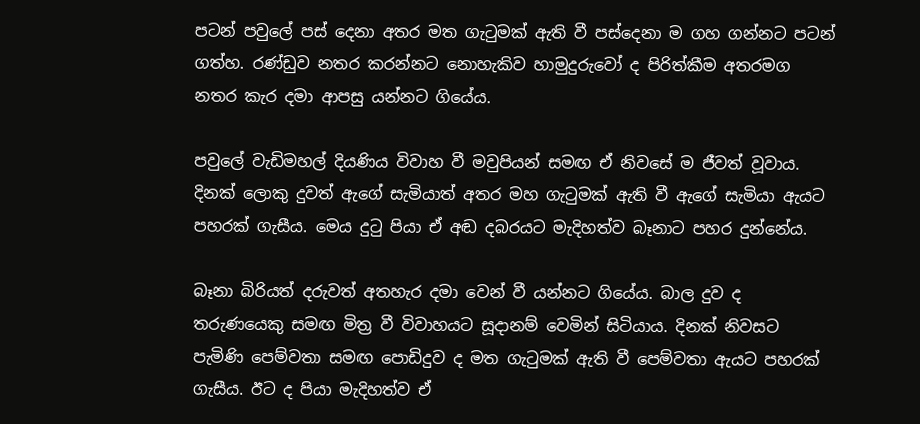පටන් පවුලේ පස් දෙනා අතර මත ගැටුමක් ඇති වී පස්දෙනා ම ගහ ගන්නට පටන් ගත්හ. රණ්ඩුව නතර කරන්නට නොහැකිව හාමුදුරුවෝ ද පිරිත්කීම අතරමග නතර කැර දමා ආපසු යන්නට ගියේය.

පවුලේ වැඩිමහල් දියණිය විවාහ වී මවුපියන් සමඟ ඒ නිවසේ ම ජීවත් වූවාය. දිනක් ලොකු දුවත් ඇගේ සැමියාත් අතර මහ ගැටුමක් ඇති වී ඇගේ සැමියා ඇයට පහරක් ගැසීය. මෙය දුටු පියා ඒ අඬ දබරයට මැදිහත්ව බෑනාට පහර දුන්නේය.

බෑනා බිරියත් දරුවත් අතහැර දමා වෙන් වී යන්නට ගියේය. බාල දුව ද තරුණයෙකු සමඟ මිත්‍ර වී විවාහයට සූදානම් වෙමින් සිටියාය. දිනක් නිවසට පැමිණි පෙම්වතා සමඟ පොඩිදුව ද මත ගැටුමක් ඇති වී පෙම්වතා ඇයට පහරක් ගැසීය. ඊට ද පියා මැදිහත්ව ඒ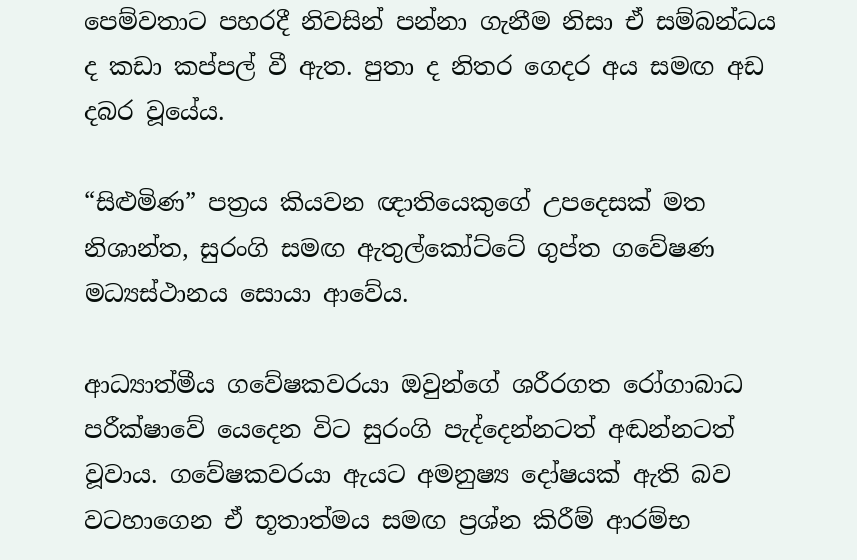පෙම්වතාට පහරදී නිවසින් පන්නා ගැනීම නිසා ඒ සම්බන්ධය ද කඩා කප්පල් වී ඇත. පුතා ද නිතර ගෙදර අය සමඟ අඩ දබර වූයේය.

“සිළුමිණ” පත්‍රය කියවන ඥාතියෙකුගේ උපදෙසක් මත නිශාන්ත, සුරංගි සමඟ ඇතුල්කෝට්ටේ ගුප්ත ගවේෂණ මධ්‍යස්ථානය සොයා ආවේය.

ආධ්‍යාත්මීය ගවේෂකවරයා ඔවුන්ගේ ශරීරගත රෝගාබාධ පරීක්ෂාවේ යෙදෙන විට සුරංගි පැද්දෙන්නටත් අඬන්නටත් වූවාය. ගවේෂකවරයා ඇයට අමනුෂ්‍ය දෝෂයක් ඇති බව වටහාගෙන ඒ භූතාත්මය සමඟ ප්‍රශ්න කිරීම් ආරම්භ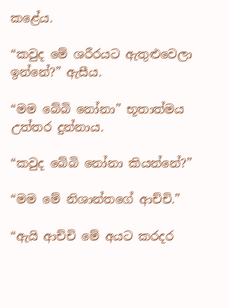කළේය.

“කවුද මේ ශරීරයට ඇතුළුවෙලා ඉන්නේ?” ඇසීය.

“මම බේබි නෝනා” භූතාත්මය උත්තර දුන්නාය.

“කවුද බේබි නෝනා කියන්නේ?”

“මම මේ නිශාන්තගේ ආච්චි.”

“ඇයි ආච්චි මේ අයට කරදර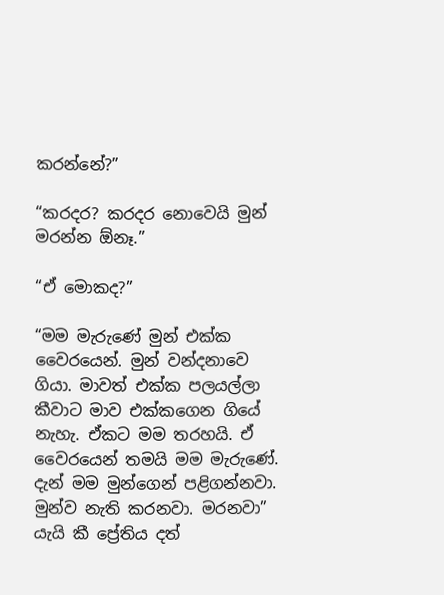කරන්නේ?”

“කරදර? කරදර නොවෙයි මුන් මරන්න ඕනෑ.”

“ඒ මොකද?”

“මම මැරුණේ මුන් එක්ක වෛරයෙන්. මුන් වන්දනාවෙ ගියා. මාවත් එක්ක පලයල්ලා කීවාට මාව එක්කගෙන ගියේ නැහැ. ඒකට මම තරහයි. ඒ වෛරයෙන් තමයි මම මැරුණේ. දැන් මම මුන්ගෙන් පළිගන්නවා. මුන්ව නැති කරනවා. මරනවා” යැයි කී ප්‍රේතිය දත්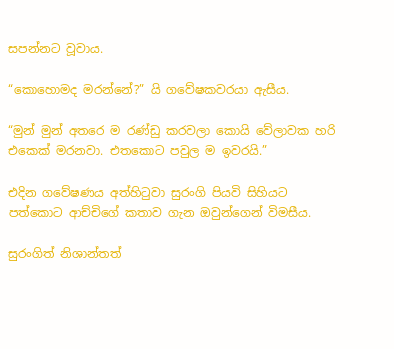සපන්නට වූවාය.

“කොහොමද මරන්නේ?” යි ගවේෂකවරයා ඇසීය.

“මුන් මුන් අතරෙ ම රණ්ඩු කරවලා කොයි වේලාවක හරි එකෙක් මරනවා. එතකොට පවුල ම ඉවරයි.”

එදින ගවේෂණය අත්හිටුවා සුරංගි පියවි සිහියට පත්කොට ආච්චිගේ කතාව ගැන ඔවුන්ගෙන් විමසීය.

සුරංගිත් නිශාන්තත්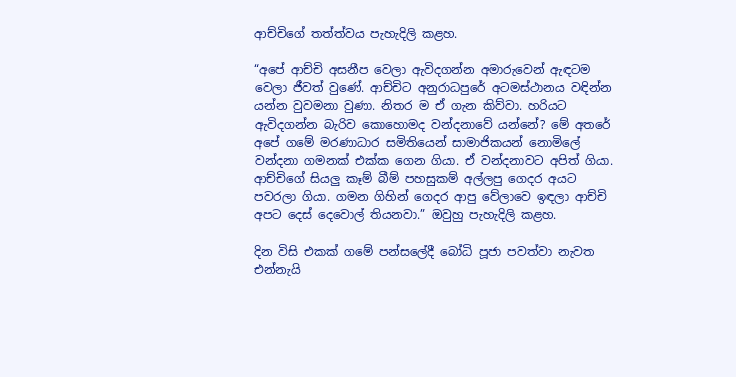ආච්චිගේ තත්ත්වය පැහැදිලි කළහ.

“අපේ ආච්චි අසනීප වෙලා ඇවිදගන්න අමාරුවෙන් ඇඳටම වෙලා ජීවත් වුණේ. ආච්චිට අනුරාධපුරේ අටමස්ථානය වඳින්න යන්න වුවමනා වුණා. නිතර ම ඒ ගැන කිව්වා. හරියට ඇවිදගන්න බැරිව කොහොමද වන්දනාවේ යන්නේ? මේ අතරේ අපේ ගමේ මරණාධාර සමිතියෙන් සාමාජිකයන් නොමිලේ වන්දනා ගමනක් එක්ක‍ ගෙන ගියා. ඒ වන්දනාවට අපිත් ගියා. ආච්චිගේ සියලු කෑම් බීම් පහසුකම් අල්ලපු ගෙදර අයට පවරලා ගියා. ගමන ගිහින් ගෙදර ආපු වේලාවෙ ඉඳලා ආච්චි අපට දෙස් දෙවොල් තියනවා.” ඔවුහු පැහැදිලි කළහ.

දින විසි එකක් ගමේ පන්සලේදී බෝධි පූජා පවත්වා නැවත එන්නැයි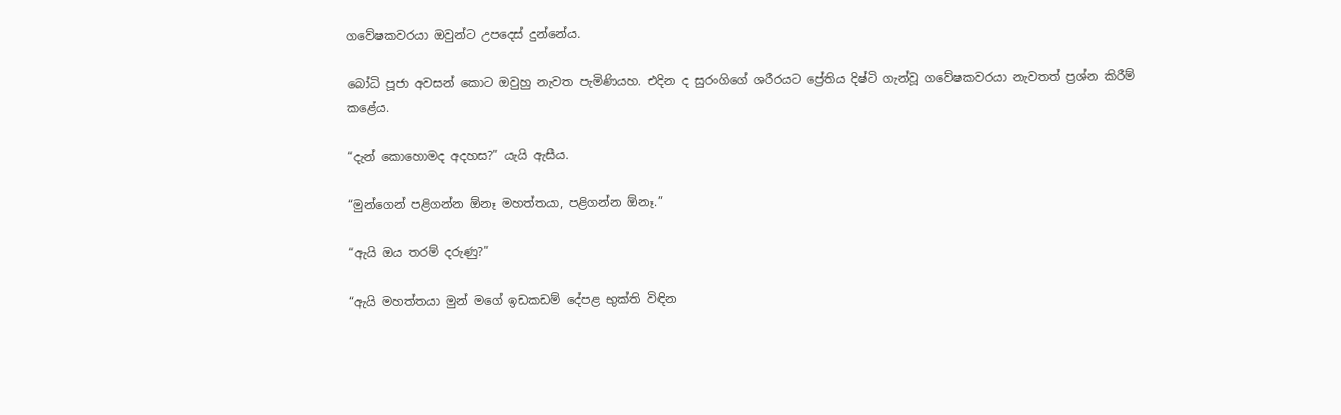ගවේෂකවරයා ඔවුන්ට උපදෙස් දුන්නේය.

බෝධි පූජා අවසන් කොට ඔවුහු නැවත පැමිණියහ. එදින ද සුරංගිගේ ශරීරයට ප්‍රේතිය දිෂ්ටි ගැන්වූ ගවේෂකවරයා නැවතත් ප්‍රශ්න කිරීම් කළේය.

“දැන් කොහොමද අදහස?” යැයි ඇසීය.

“මුන්ගෙන් පළිගන්න ඕනෑ මහත්තයා, පළිගන්න ඕනෑ.”

“ඇයි ඔය තරම් දරුණු?”

“ඇයි මහත්තයා මුන් මගේ ඉඩකඩම් දේපළ භුක්ති විඳින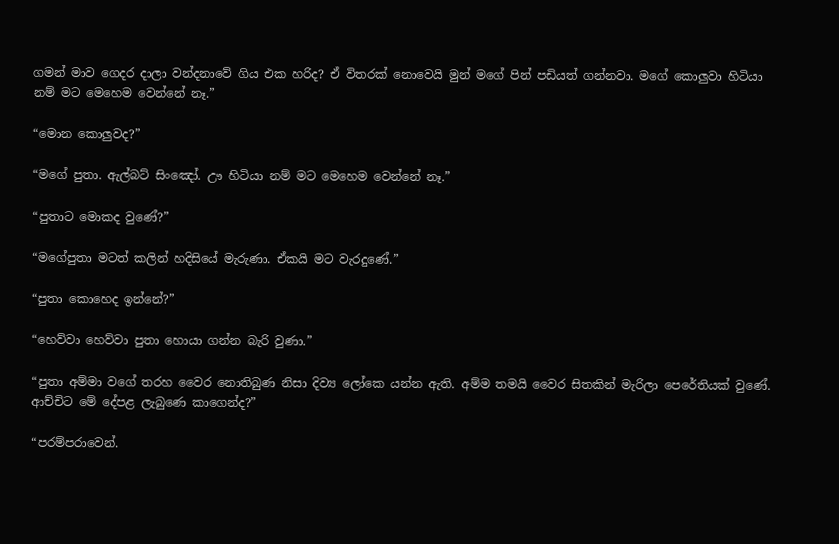ගමන් මාව ගෙදර දාලා වන්දනාවේ ගිය එක හරිද? ඒ විතරක් නොවෙයි මුන් මගේ පින් පඩියත් ගන්නවා. මගේ කොලුවා හිටියා නම් මට මෙහෙම වෙන්නේ නෑ.”

“මොන කොලුවද?”

“මගේ පුතා. ඇල්බට් සිංඤෝ. ඌ හිටියා නම් මට මෙහෙම වෙන්නේ නෑ.”

“පුතාට මොකද වුණේ?”

“මගේපුතා මටත් කලින් හදිසියේ මැරුණා. ඒකයි මට වැරදුණේ.”

“පුතා කොහෙද ඉන්නේ?”

“හෙව්වා හෙව්වා පුතා හොයා ගන්න බැරි වුණා.”

“පුතා අම්මා වගේ තරහ වෛර නොතිබුණ නිසා දිව්‍ය ලෝකෙ යන්න ඇති. අම්ම තමයි වෛර සිතකින් මැරිලා පෙරේතියක් ‍වුණේ. ආච්චිට මේ දේපළ ලැබුණෙ කාගෙන්ද?”

“පරම්පරාවෙන්.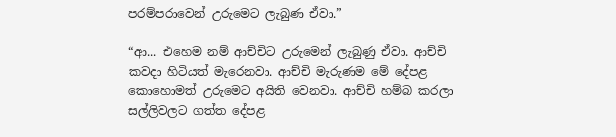පරම්පරාවෙන් උරුමෙට ලැබුණ ඒවා.”

“ආ... එහෙම නම් ආච්චිට උරුමෙන් ලැබුණු ඒවා. ආච්චි කවදා හිටියත් මැරෙනවා. ආච්චි මැරුණම මේ දේපළ කොහොමත් උරුමෙට අයිති වෙනවා. ආච්චි හම්බ කරලා සල්ලිවලට ගත්ත දේපළ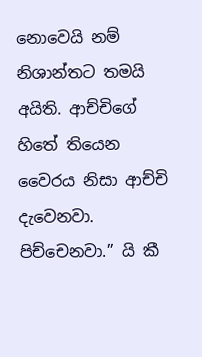නොවෙයි නම් නිශාන්තට තමයි අයිති. ආච්චිගේ හිතේ තියෙන වෛරය නිසා ආච්චි දැවෙනවා. පිච්චෙනවා.” යි කී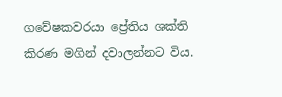ගවේෂකවරයා ප්‍රේතිය ශක්ති කිරණ මගින් දවාලන්නට විය.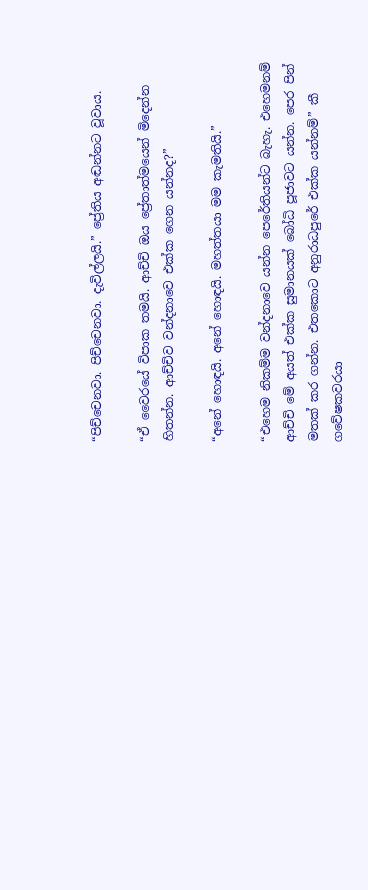“පිච්චෙනවා. පිච්චෙනවා. දැවිල්ලයි.” ප්‍රේතිය අඬන්නට වූවාය.

“ඒ වෛරයේ විපාක තමයි. ආච්චි ඔය ප්‍රේතාත්මයෙන් මිදෙන්න හිතන්න. ආච්චිව වන්දනාවෙ එක්ක ගෙන යන්නද?”

“අනේ හොඳයි. අනේ හොඳයි. මහත්තයා මම කැමතියි.”

“එහෙම නිකම්ම වන්දනාවෙ යන්න පෙරේතියන්ට බැහැ. එහෙමනම් ආච්චි මේ අයත් එක්ක සුමානයක් බෝධි පූජාවට යන්න. පෙර පින් මතක් කර ගන්න. එත‍කොට අනුරාධපුරේ එක්ක යන්නම්” කී ගවේෂකවරයා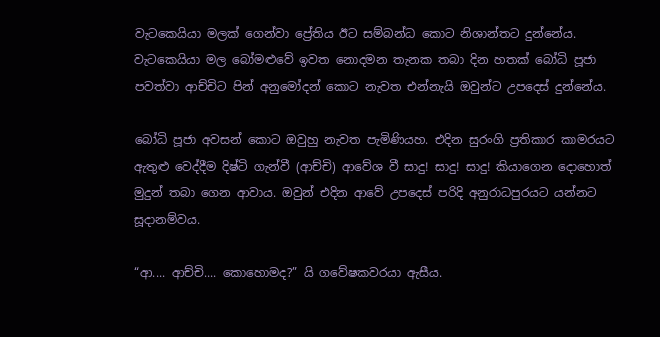වැටකෙයියා මලක් ගෙන්වා ප්‍රේතිය ඊට සම්බන්ධ කොට නිශාන්තට දුන්නේය. වැටකෙයියා මල බෝමළුවේ ඉවත නොදමන තැනක තබා දින හතක් බෝධි පූජා පවත්වා ආච්චිට පින් අනු‍මෝදන් ‍කොට නැවත එන්නැයි ඔවුන්ට උපදෙස් දුන්නේය.

බෝධි පූජා අවසන් කොට ඔවුහු නැවත පැමිණියහ. එදින සුරංගි ප්‍රතිකාර කාමරයට ඇතුළු වෙද්දීම දිෂ්ටි ගැන්වී (ආච්චි) ආවේශ වී සාදු! සාදු! සාදු! කියාගෙන දොහොත් මුදුන් තබා ගෙන ආවාය. ඔවුන් එදින ආවේ උපදෙස් පරිදි අනුරාධපුරයට යන්නට සූදානම්වය.

“ආ.... ආච්චි.... කොහොමද?” යි ගවේෂකවරයා ඇසීය.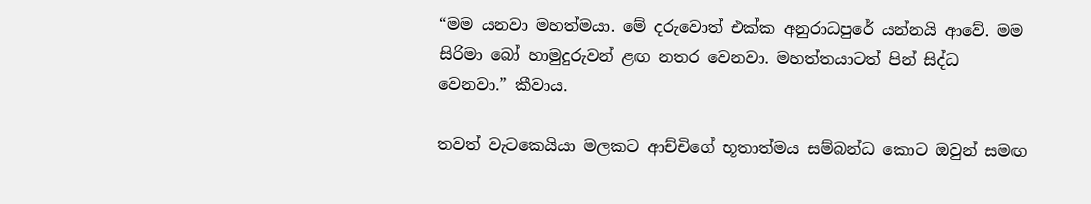“මම යනවා මහත්මයා. මේ දරුවොත් එක්ක අනුරාධපුරේ යන්නයි ආවේ. මම සිරිමා බෝ හාමුදුරුවන් ළඟ නතර වෙනවා. මහත්තයාටත් පින් සිද්ධ වෙනවා.” කීවාය.

තවත් වැටකෙයියා මලකට ආච්චිගේ භූතාත්මය සම්බන්ධ කොට ඔවුන් සමඟ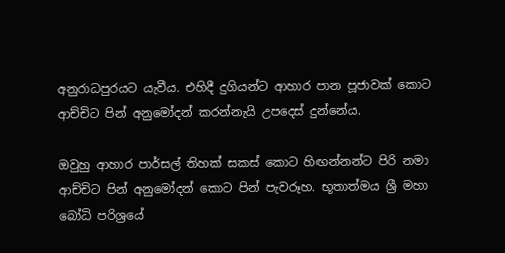අනුරාධපුරයට යැවීය. එහිදී දුගියන්ට ආහාර පාන පූජාවක් කොට ආච්චිට පින් අනු‍මෝදන් කරන්නැයි උපදෙස් දුන්නේය.

ඔවුහු ආහාර පාර්සල් තිහක් සකස් ‍කොට හිඟන්නන්ට පිරි නමා ආච්චිට පින් අනුමෝදන් කොට පින් පැවරූහ. භූතාත්මය ශ්‍රී මහා බෝධි පරිශ්‍රයේ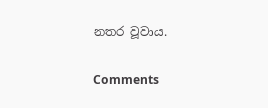නතර වූවාය.

Comments